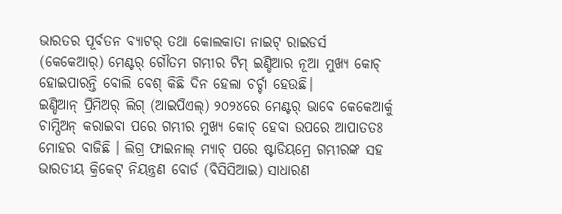ଭାରତର ପୂର୍ବତନ ବ୍ୟାଟର୍ ତଥା କୋଲକାତା ନାଇଟ୍ ରାଇଡର୍ସ (କେକେଆର୍) ମେଣ୍ଟର୍ ଗୌତମ ଗମ୍ଭୀର ଟିମ୍ ଇଣ୍ଡିଆର ନୂଆ ମୁଖ୍ୟ କୋଚ୍ ହୋଇପାରନ୍ତି ବୋଲି ବେଶ୍ କିଛି ଦିନ ହେଲା ଚର୍ଚ୍ଚା ହେଉଛି।
ଇଣ୍ଡିଆନ୍ ପ୍ରିମିଅର୍ ଲିଗ୍ (ଆଇପିଏଲ୍) ୨୦୨୪ରେ ମେଣ୍ଟର୍ ଭାବେ କେକେଆର୍କୁ ଚାମ୍ପିଅନ୍ କରାଇବା ପରେ ଗମ୍ଭୀର ମୁଖ୍ୟ କୋଚ୍ ହେବା ଉପରେ ଆପାତତଃ ମୋହର ବାଜିଛି । ଲିଗ୍ର ଫାଇନାଲ୍ ମ୍ୟାଚ୍ ପରେ ଷ୍ଟାଡିୟମ୍ରେ ଗମ୍ଭୀରଙ୍କ ସହ ଭାରତୀୟ କ୍ରିକେଟ୍ ନିୟନ୍ତ୍ରଣ ବୋର୍ଡ (ବିସିସିଆଇ) ସାଧାରଣ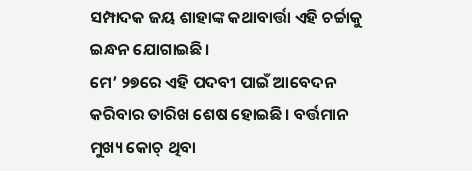ସମ୍ପାଦକ ଜୟ ଶାହାଙ୍କ କଥାବାର୍ତ୍ତା ଏହି ଚର୍ଚ୍ଚାକୁ ଇନ୍ଧନ ଯୋଗାଇଛି।
ମେ’ ୨୭ରେ ଏହି ପଦବୀ ପାଇଁ ଆବେଦନ କରିବାର ତାରିଖ ଶେଷ ହୋଇଛି। ବର୍ତ୍ତମାନ ମୁଖ୍ୟ କୋଚ୍ ଥିବା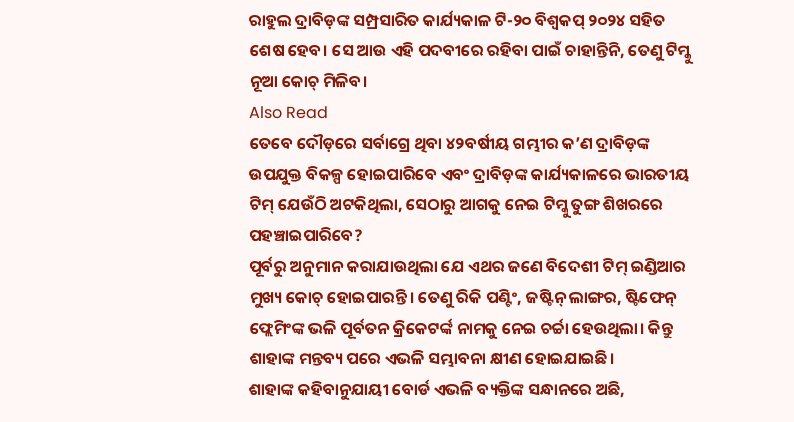ରାହୁଲ ଦ୍ରାବିଡ଼ଙ୍କ ସମ୍ପ୍ରସାରିତ କାର୍ଯ୍ୟକାଳ ଟି-୨୦ ବିଶ୍ୱକପ୍ ୨୦୨୪ ସହିତ ଶେଷ ହେବ। ସେ ଆଉ ଏହି ପଦବୀରେ ରହିବା ପାଇଁ ଚାହାନ୍ତିନି, ତେଣୁ ଟିମ୍କୁ ନୂଆ କୋଚ୍ ମିଳିବ।
Also Read
ତେବେ ଦୌଡ଼ରେ ସର୍ବାଗ୍ରେ ଥିବା ୪୨ବର୍ଷୀୟ ଗମ୍ଭୀର କ’ଣ ଦ୍ରାବିଡ଼ଙ୍କ ଉପଯୁକ୍ତ ବିକଳ୍ପ ହୋଇପାରିବେ ଏବଂ ଦ୍ରାବିଡ଼ଙ୍କ କାର୍ଯ୍ୟକାଳରେ ଭାରତୀୟ ଟିମ୍ ଯେଉଁଠି ଅଟକିଥିଲା, ସେଠାରୁ ଆଗକୁ ନେଇ ଟିମ୍କୁ ତୁଙ୍ଗ ଶିଖରରେ ପହଞ୍ଚାଇପାରିବେ?
ପୂର୍ବରୁ ଅନୁମାନ କରାଯାଉଥିଲା ଯେ ଏଥର ଜଣେ ବିଦେଶୀ ଟିମ୍ ଇଣ୍ଡିଆର ମୁଖ୍ୟ କୋଚ୍ ହୋଇପାରନ୍ତି। ତେଣୁ ରିକି ପଣ୍ଟିଂ, ଜଷ୍ଟିନ୍ ଲାଙ୍ଗର, ଷ୍ଟିଫେନ୍ ଫ୍ଲେମିଂଙ୍କ ଭଳି ପୂର୍ବତନ କ୍ରିକେଟର୍ଙ୍କ ନାମକୁ ନେଇ ଚର୍ଚ୍ଚା ହେଉଥିଲା। କିନ୍ତୁ ଶାହାଙ୍କ ମନ୍ତବ୍ୟ ପରେ ଏଭଳି ସମ୍ଭାବନା କ୍ଷୀଣ ହୋଇଯାଇଛି।
ଶାହାଙ୍କ କହିବାନୁଯାୟୀ ବୋର୍ଡ ଏଭଳି ବ୍ୟକ୍ତିଙ୍କ ସନ୍ଧାନରେ ଅଛି,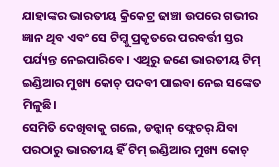ଯାହାଙ୍କର ଭାରତୀୟ କ୍ରିକେଟ୍ର ଢାଞ୍ଚା ଉପରେ ଗଭୀର ଜ୍ଞାନ ଥିବ ଏବଂ ସେ ଟିମ୍କୁ ପ୍ରକୃତରେ ପରବର୍ତ୍ତୀ ସ୍ତର ପର୍ଯ୍ୟନ୍ତ ନେଇପାରିବେ। ଏଥିରୁ ଜଣେ ଭାରତୀୟ ଟିମ୍ ଇଣ୍ଡିଆର ମୁଖ୍ୟ କୋଚ୍ ପଦବୀ ପାଇବା ନେଇ ସଙ୍କେତ ମିଳୁଛି।
ସେମିତି ଦେଖିବାକୁ ଗଲେ, ଡନ୍କାନ୍ ଫ୍ଲେଚର୍ ଯିବା ପରଠାରୁ ଭାରତୀୟ ହିଁ ଟିମ୍ ଇଣ୍ଡିଆର ମୁଖ୍ୟ କୋଚ୍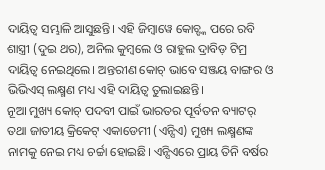ଦାୟିତ୍ୱ ସମ୍ଭାଳି ଆସୁଛନ୍ତି। ଏହି ଜିମ୍ବାୱେ କୋଚ୍ଙ୍କ ପରେ ରବି ଶାସ୍ତ୍ରୀ (ଦୁଇ ଥର), ଅନିଲ କୁମ୍ବଲେ ଓ ରାହୁଲ ଦ୍ରାବିଡ଼ ଟିମ୍ର ଦାୟିତ୍ୱ ନେଇଥିଲେ। ଅନ୍ତରୀଣ କୋଚ୍ ଭାବେ ସଞ୍ଜୟ ବାଙ୍ଗର ଓ ଭିଭିଏସ୍ ଲକ୍ଷ୍ମଣ ମଧ୍ୟ ଏହି ଦାୟିତ୍ୱ ତୁଲାଇଛନ୍ତି।
ନୂଆ ମୁଖ୍ୟ କୋଚ୍ ପଦବୀ ପାଇଁ ଭାରତର ପୂର୍ବତନ ବ୍ୟାଟର୍ ତଥା ଜାତୀୟ କ୍ରିକେଟ୍ ଏକାଡେମୀ (ଏନ୍ସିଏ) ମୁଖ୍ୟ ଲକ୍ଷ୍ମଣଙ୍କ ନାମକୁ ନେଇ ମଧ୍ୟ ଚର୍ଚ୍ଚା ହୋଇଛି। ଏନ୍ସିଏରେ ପ୍ରାୟ ତିନି ବର୍ଷର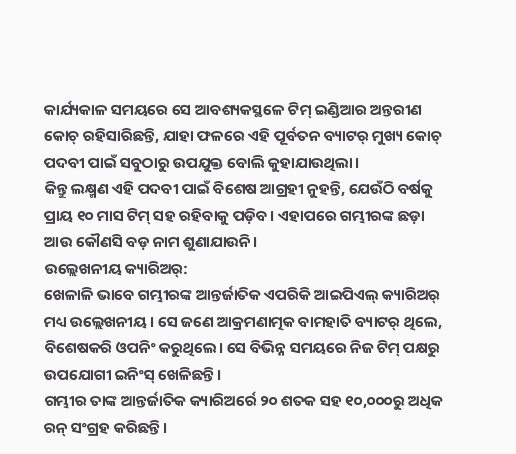କାର୍ଯ୍ୟକାଳ ସମୟରେ ସେ ଆବଶ୍ୟକସ୍ଥଳେ ଟିମ୍ ଇଣ୍ଡିଆର ଅନ୍ତରୀଣ କୋଚ୍ ରହିସାରିଛନ୍ତି, ଯାହା ଫଳରେ ଏହି ପୂର୍ବତନ ବ୍ୟାଟର୍ ମୁଖ୍ୟ କୋଚ୍ ପଦବୀ ପାଇଁ ସବୁଠାରୁ ଉପଯୁକ୍ତ ବୋଲି କୁହାଯାଉଥିଲା।
କିନ୍ତୁ ଲକ୍ଷ୍ମଣ ଏହି ପଦବୀ ପାଇଁ ବିଶେଷ ଆଗ୍ରହୀ ନୁହନ୍ତି, ଯେଉଁଠି ବର୍ଷକୁ ପ୍ରାୟ ୧୦ ମାସ ଟିମ୍ ସହ ରହିବାକୁ ପଡ଼ିବ। ଏହାପରେ ଗମ୍ଭୀରଙ୍କ ଛଡ଼ା ଆଉ କୌଣସି ବଡ଼ ନାମ ଶୁଣାଯାଉନି।
ଉଲ୍ଲେଖନୀୟ କ୍ୟାରିଅର୍:
ଖେଳାଳି ଭାବେ ଗମ୍ଭୀରଙ୍କ ଆନ୍ତର୍ଜାତିକ ଏପରିକି ଆଇପିଏଲ୍ କ୍ୟାରିଅର୍ ମଧ୍ୟ ଉଲ୍ଲେଖନୀୟ। ସେ ଜଣେ ଆକ୍ରମଣାତ୍ମକ ବାମହାତି ବ୍ୟାଟର୍ ଥିଲେ, ବିଶେଷକରି ଓପନିଂ କରୁଥିଲେ। ସେ ବିଭିନ୍ନ ସମୟରେ ନିଜ ଟିମ୍ ପକ୍ଷରୁ ଉପଯୋଗୀ ଇନିଂସ୍ ଖେଳିଛନ୍ତି।
ଗମ୍ଭୀର ତାଙ୍କ ଆନ୍ତର୍ଜାତିକ କ୍ୟାରିଅର୍ରେ ୨୦ ଶତକ ସହ ୧୦,୦୦୦ରୁ ଅଧିକ ରନ୍ ସଂଗ୍ରହ କରିଛନ୍ତି।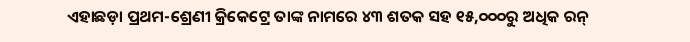ଏହାଛଡ଼ା ପ୍ରଥମ-ଶ୍ରେଣୀ କ୍ରିକେଟ୍ରେ ତାଙ୍କ ନାମରେ ୪୩ ଶତକ ସହ ୧୫,୦୦୦ରୁ ଅଧିକ ରନ୍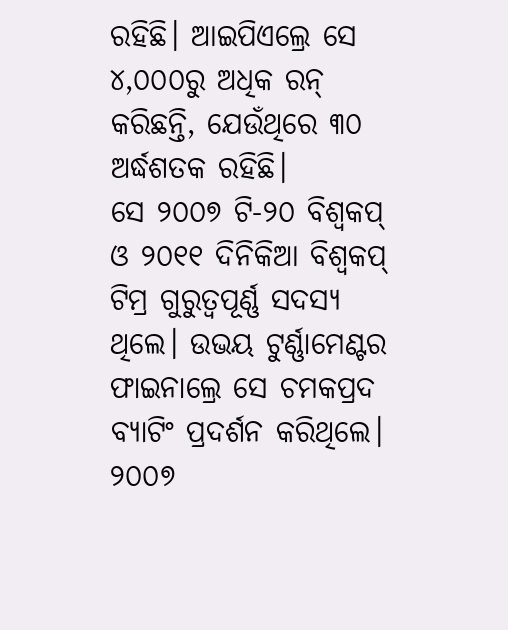ରହିଛି। ଆଇପିଏଲ୍ରେ ସେ ୪,୦୦୦ରୁ ଅଧିକ ରନ୍ କରିଛନ୍ତି, ଯେଉଁଥିରେ ୩୦ ଅର୍ଦ୍ଧଶତକ ରହିଛି।
ସେ ୨୦୦୭ ଟି-୨୦ ବିଶ୍ୱକପ୍ ଓ ୨୦୧୧ ଦିନିକିଆ ବିଶ୍ୱକପ୍ ଟିମ୍ର ଗୁରୁତ୍ୱପୂର୍ଣ୍ଣ ସଦସ୍ୟ ଥିଲେ। ଉଭୟ ଟୁର୍ଣ୍ଣାମେଣ୍ଟର ଫାଇନାଲ୍ରେ ସେ ଚମକପ୍ରଦ ବ୍ୟାଟିଂ ପ୍ରଦର୍ଶନ କରିଥିଲେ।
୨୦୦୭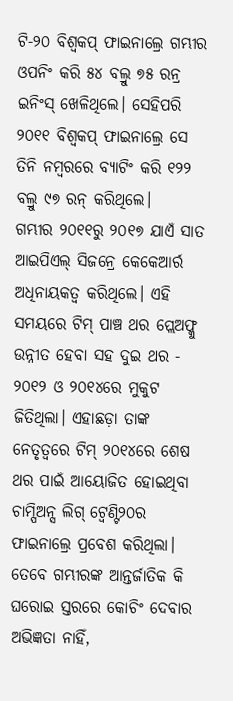ଟି-୨୦ ବିଶ୍ୱକପ୍ ଫାଇନାଲ୍ରେ ଗମ୍ଭୀର ଓପନିଂ କରି ୫୪ ବଲ୍ରୁ ୭୫ ରନ୍ର ଇନିଂସ୍ ଖେଳିଥିଲେ। ସେହିପରି ୨୦୧୧ ବିଶ୍ୱକପ୍ ଫାଇନାଲ୍ରେ ସେ ତିନି ନମ୍ବରରେ ବ୍ୟାଟିଂ କରି ୧୨୨ ବଲ୍ରୁ ୯୭ ରନ୍ କରିଥିଲେ।
ଗମ୍ଭୀର ୨୦୧୧ରୁ ୨୦୧୭ ଯାଏଁ ସାତ ଆଇପିଏଲ୍ ସିଜନ୍ରେ କେକେଆର୍ର ଅଧିନାୟକତ୍ୱ କରିଥିଲେ। ଏହି ସମୟରେ ଟିମ୍ ପାଞ୍ଚ ଥର ପ୍ଲେଅଫ୍କୁ ଉନ୍ନୀତ ହେବା ସହ ଦୁଇ ଥର - ୨୦୧୨ ଓ ୨୦୧୪ରେ ମୁକୁଟ ଜିତିଥିଲା। ଏହାଛଡ଼ା ତାଙ୍କ ନେତୃତ୍ୱରେ ଟିମ୍ ୨୦୧୪ରେ ଶେଷ ଥର ପାଇଁ ଆୟୋଜିତ ହୋଇଥିବା ଚାମ୍ପିଅନ୍ସ ଲିଗ୍ ଟ୍ୱେଣ୍ଟି୨୦ର ଫାଇନାଲ୍ରେ ପ୍ରବେଶ କରିଥିଲା।
ତେବେ ଗମ୍ଭୀରଙ୍କ ଆନ୍ତର୍ଜାତିକ କି ଘରୋଇ ସ୍ତରରେ କୋଚିଂ ଦେବାର ଅଭିଜ୍ଞତା ନାହିଁ,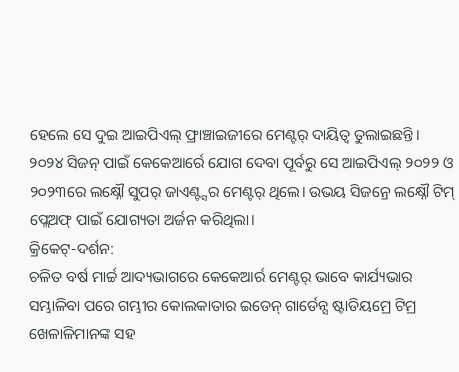ହେଲେ ସେ ଦୁଇ ଆଇପିଏଲ୍ ଫ୍ରାଞ୍ଚାଇଜୀରେ ମେଣ୍ଟର୍ ଦାୟିତ୍ୱ ତୁଲାଇଛନ୍ତି। ୨୦୨୪ ସିଜନ୍ ପାଇଁ କେକେଆର୍ରେ ଯୋଗ ଦେବା ପୂର୍ବରୁ ସେ ଆଇପିଏଲ୍ ୨୦୨୨ ଓ ୨୦୨୩ରେ ଲକ୍ଷ୍ନୌ ସୁପର୍ ଜାଏଣ୍ଟ୍ସର ମେଣ୍ଟର୍ ଥିଲେ। ଉଭୟ ସିଜନ୍ରେ ଲକ୍ଷ୍ନୌ ଟିମ୍ ପ୍ଲେଅଫ୍ ପାଇଁ ଯୋଗ୍ୟତା ଅର୍ଜନ କରିଥିଲା।
କ୍ରିକେଟ୍-ଦର୍ଶନ:
ଚଳିତ ବର୍ଷ ମାର୍ଚ୍ଚ ଆଦ୍ୟଭାଗରେ କେକେଆର୍ର ମେଣ୍ଟର୍ ଭାବେ କାର୍ଯ୍ୟଭାର ସମ୍ଭାଳିବା ପରେ ଗମ୍ଭୀର କୋଲକାତାର ଇଡେନ୍ ଗାର୍ଡେନ୍ସ ଷ୍ଟାଡିୟମ୍ରେ ଟିମ୍ର ଖେଳାଳିମାନଙ୍କ ସହ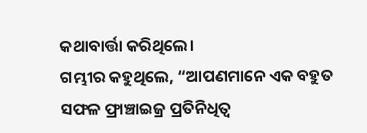କଥାବାର୍ତ୍ତା କରିଥିଲେ।
ଗମ୍ଭୀର କହୁଥିଲେ, “ଆପଣମାନେ ଏକ ବହୁତ ସଫଳ ଫ୍ରାଞ୍ଚାଇଜ୍ର ପ୍ରତିନିଧିତ୍ୱ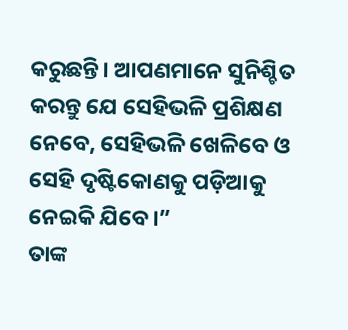କରୁଛନ୍ତି। ଆପଣମାନେ ସୁନିଶ୍ଚିତ କରନ୍ତୁ ଯେ ସେହିଭଳି ପ୍ରଶିକ୍ଷଣ ନେବେ, ସେହିଭଳି ଖେଳିବେ ଓ ସେହି ଦୃଷ୍ଟିକୋଣକୁ ପଡ଼ିଆକୁ ନେଇକି ଯିବେ।”
ତାଙ୍କ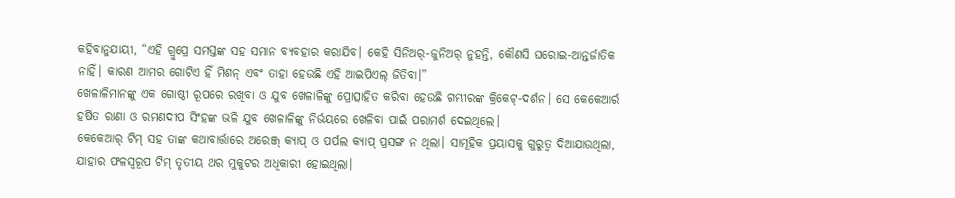କହିବାନୁଯାୟୀ, “ଏହି ଗ୍ରୁପ୍ରେ ସମସ୍ତଙ୍କ ସହ ସମାନ ବ୍ୟବହାର କରାଯିବ। କେହି ସିନିଅର୍-ଜୁନିଅର୍ ନୁହନ୍ତି, କୌଣସି ଘରୋଇ-ଆନ୍ତର୍ଜାତିକ ନାହିଁ। କାରଣ ଆମର ଗୋଟିଏ ହିଁ ମିଶନ୍ ଏବଂ ତାହା ହେଉଛି ଏହି ଆଇପିଏଲ୍ ଜିତିବା।”
ଖେଳାଳିମାନଙ୍କୁ ଏକ ଗୋଷ୍ଠୀ ରୂପରେ ରଖିବା ଓ ଯୁବ ଖେଳାଳିଙ୍କୁ ପ୍ରୋତ୍ସାହିତ କରିବା ହେଉଛି ଗମ୍ଭୀରଙ୍କ କ୍ରିକେଟ୍-ଦର୍ଶନ। ସେ କେକେଆର୍ର ହର୍ଷିତ ରାଣା ଓ ରମଣଦୀପ ସିଂହଙ୍କ ଭଳି ଯୁବ ଖେଳାଳିଙ୍କୁ ନିର୍ଭୟରେ ଖେଳିବା ପାଇଁ ପରାମର୍ଶ ଦେଇଥିଲେ।
କେକେଆର୍ ଟିମ୍ ସହ ତାଙ୍କ କଥାବାର୍ତ୍ତାରେ ଅରେଞ୍ଜ୍ କ୍ୟାପ୍ ଓ ପର୍ପଲ କ୍ୟାପ୍ ପ୍ରସଙ୍ଗ ନ ଥିଲା। ସାମୂହିକ ପ୍ରୟାସକୁ ଗୁରୁତ୍ୱ ଦିଆଯାଉଥିଲା, ଯାହାର ଫଳସ୍ୱରୂପ ଟିମ୍ ତୃତୀୟ ଥର ମୁକୁଟର ଅଧିକାରୀ ହୋଇଥିଲା।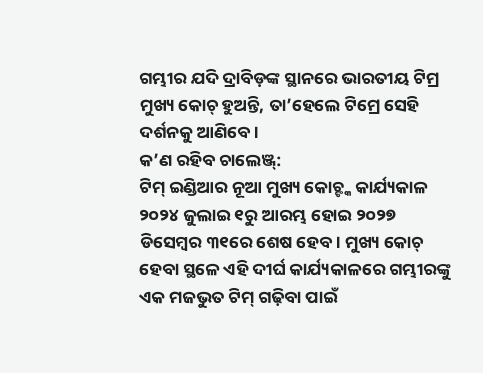ଗମ୍ଭୀର ଯଦି ଦ୍ରାବିଡ଼ଙ୍କ ସ୍ଥାନରେ ଭାରତୀୟ ଟିମ୍ର ମୁଖ୍ୟ କୋଚ୍ ହୁଅନ୍ତି, ତା’ହେଲେ ଟିମ୍ରେ ସେହି ଦର୍ଶନକୁ ଆଣିବେ।
କ’ଣ ରହିବ ଚାଲେଞ୍ଜ୍:
ଟିମ୍ ଇଣ୍ଡିଆର ନୂଆ ମୁଖ୍ୟ କୋଚ୍ଙ୍କ କାର୍ଯ୍ୟକାଳ ୨୦୨୪ ଜୁଲାଇ ୧ରୁ ଆରମ୍ଭ ହୋଇ ୨୦୨୭ ଡିସେମ୍ବର ୩୧ରେ ଶେଷ ହେବ। ମୁଖ୍ୟ କୋଚ୍ ହେବା ସ୍ଥଳେ ଏହି ଦୀର୍ଘ କାର୍ଯ୍ୟକାଳରେ ଗମ୍ଭୀରଙ୍କୁ ଏକ ମଜଭୁତ ଟିମ୍ ଗଢ଼ିବା ପାଇଁ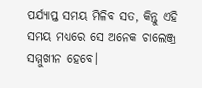ପର୍ଯ୍ୟାପ୍ତ ସମୟ ମିଳିବ ସତ, କିନ୍ତୁ ଏହି ସମୟ ମଧ୍ୟରେ ସେ ଅନେକ ଚାଲେଞ୍ଜ୍ର ସମ୍ମୁଖୀନ ହେବେ।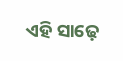ଏହି ସାଢ଼େ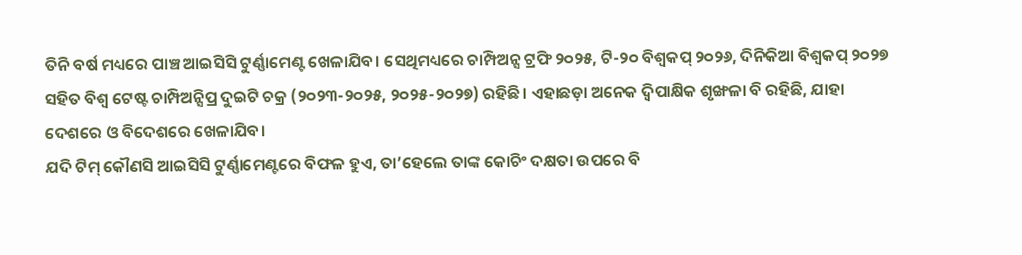ତିନି ବର୍ଷ ମଧ୍ୟରେ ପାଞ୍ଚ ଆଇସିସି ଟୁର୍ଣ୍ଣାମେଣ୍ଟ ଖେଳାଯିବ। ସେଥିମଧ୍ୟରେ ଚାମ୍ପିଅନ୍ସ ଟ୍ରଫି ୨୦୨୫, ଟି-୨୦ ବିଶ୍ୱକପ୍ ୨୦୨୬, ଦିନିକିଆ ବିଶ୍ୱକପ୍ ୨୦୨୭ ସହିତ ବିଶ୍ୱ ଟେଷ୍ଟ ଚାମ୍ପିଅନ୍ସିପ୍ର ଦୁଇଟି ଚକ୍ର (୨୦୨୩-୨୦୨୫, ୨୦୨୫-୨୦୨୭) ରହିଛି। ଏହାଛଡ଼ା ଅନେକ ଦ୍ୱିପାକ୍ଷିକ ଶୃଙ୍ଖଳା ବି ରହିଛି, ଯାହା ଦେଶରେ ଓ ବିଦେଶରେ ଖେଳାଯିବ।
ଯଦି ଟିମ୍ କୌଣସି ଆଇସିସି ଟୁର୍ଣ୍ଣାମେଣ୍ଟରେ ବିଫଳ ହୁଏ, ତା’ହେଲେ ତାଙ୍କ କୋଚିଂ ଦକ୍ଷତା ଉପରେ ବି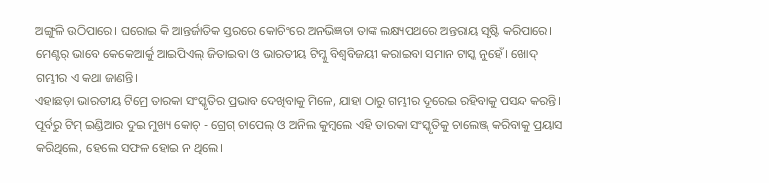ଅଙ୍ଗୁଳି ଉଠିପାରେ। ଘରୋଇ କି ଆନ୍ତର୍ଜାତିକ ସ୍ତରରେ କୋଚିଂରେ ଅନଭିଜ୍ଞତା ତାଙ୍କ ଲକ୍ଷ୍ୟପଥରେ ଅନ୍ତରାୟ ସୃଷ୍ଟି କରିପାରେ।
ମେଣ୍ଟର୍ ଭାବେ କେକେଆର୍କୁ ଆଇପିଏଲ୍ ଜିତାଇବା ଓ ଭାରତୀୟ ଟିମ୍କୁ ବିଶ୍ୱବିଜୟୀ କରାଇବା ସମାନ ଟାସ୍କ ନୁହେଁ। ଖୋଦ୍ ଗମ୍ଭୀର ଏ କଥା ଜାଣନ୍ତି।
ଏହାଛଡ଼ା ଭାରତୀୟ ଟିମ୍ରେ ତାରକା ସଂସ୍କୃତିର ପ୍ରଭାବ ଦେଖିବାକୁ ମିଳେ, ଯାହା ଠାରୁ ଗମ୍ଭୀର ଦୂରେଇ ରହିବାକୁ ପସନ୍ଦ କରନ୍ତି। ପୂର୍ବରୁ ଟିମ୍ ଇଣ୍ଡିଆର ଦୁଇ ମୁଖ୍ୟ କୋଚ୍ - ଗ୍ରେଗ୍ ଚାପେଲ୍ ଓ ଅନିଲ କୁମ୍ବଲେ ଏହି ତାରକା ସଂସ୍କୃତିକୁ ଚାଲେଞ୍ଜ୍ କରିବାକୁ ପ୍ରୟାସ କରିଥିଲେ, ହେଲେ ସଫଳ ହୋଇ ନ ଥିଲେ।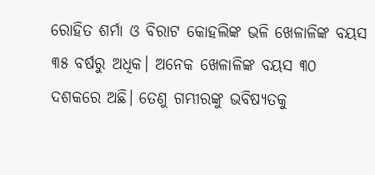ରୋହିତ ଶର୍ମା ଓ ବିରାଟ କୋହଲିଙ୍କ ଭଳି ଖେଳାଳିଙ୍କ ବୟସ ୩୫ ବର୍ଷରୁ ଅଧିକ। ଅନେକ ଖେଳାଳିଙ୍କ ବୟସ ୩୦ ଦଶକରେ ଅଛି। ତେଣୁ ଗମ୍ଭୀରଙ୍କୁ ଭବିଷ୍ୟତକୁ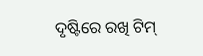ଦୃଷ୍ଟିରେ ରଖି ଟିମ୍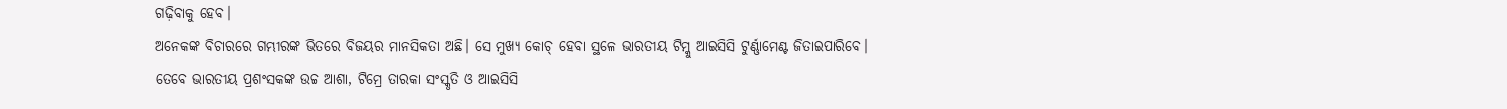ଗଢ଼ିବାକୁ ହେବ।
ଅନେକଙ୍କ ବିଚାରରେ ଗମ୍ଭୀରଙ୍କ ଭିତରେ ବିଜୟର ମାନସିକତା ଅଛି। ସେ ମୁଖ୍ୟ କୋଚ୍ ହେବା ସ୍ଥଳେ ଭାରତୀୟ ଟିମ୍କୁ ଆଇସିସି ଟୁର୍ଣ୍ଣାମେଣ୍ଟ ଜିତାଇପାରିବେ।
ତେବେ ଭାରତୀୟ ପ୍ରଶଂସକଙ୍କ ଉଚ୍ଚ ଆଶା, ଟିମ୍ରେ ତାରକା ସଂସ୍କୃତି ଓ ଆଇସିସି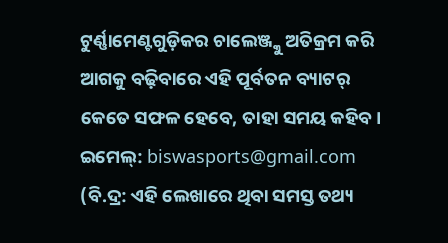ଟୁର୍ଣ୍ଣାମେଣ୍ଟଗୁଡ଼ିକର ଚାଲେଞ୍ଜ୍କୁ ଅତିକ୍ରମ କରି ଆଗକୁ ବଢ଼ିବାରେ ଏହି ପୂର୍ବତନ ବ୍ୟାଟର୍ କେତେ ସଫଳ ହେବେ, ତାହା ସମୟ କହିବ।
ଇମେଲ୍: biswasports@gmail.com
(ବି.ଦ୍ର: ଏହି ଲେଖାରେ ଥିବା ସମସ୍ତ ତଥ୍ୟ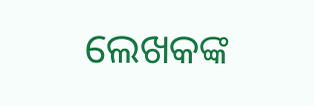ଲେଖକଙ୍କ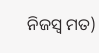ନିଜସ୍ୱ ମତ)